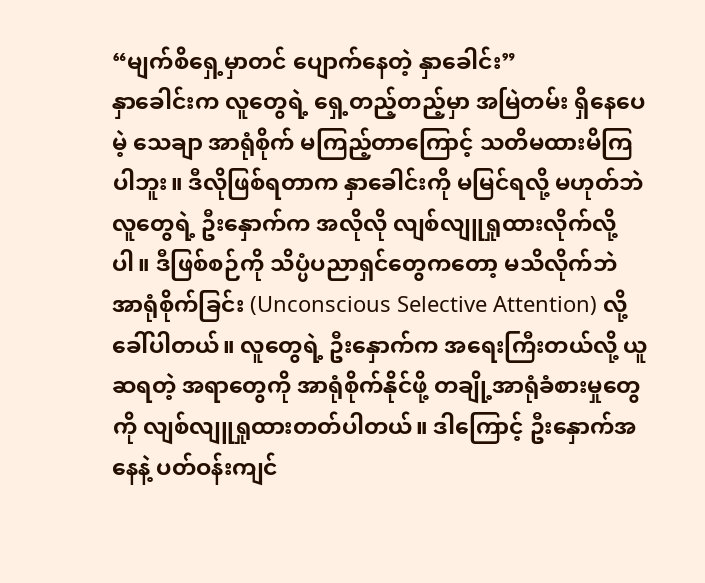“မျက်စိရှေ့မှာတင် ပျောက်နေတဲ့ နှာခေါင်း”
နှာခေါင်းက လူတွေရဲ့ ရှေ့တည့်တည့်မှာ အမြဲတမ်း ရှိနေပေမဲ့ သေချာ အာရုံစိုက် မကြည့်တာကြောင့် သတိမထားမိကြပါဘူး။ ဒီလိုဖြစ်ရတာက နှာခေါင်းကို မမြင်ရလို့ မဟုတ်ဘဲ လူတွေရဲ့ ဦးနှောက်က အလိုလို လျစ်လျူရှုထားလိုက်လို့ပါ။ ဒီဖြစ်စဉ်ကို သိပ္ပံပညာရှင်တွေကတော့ မသိလိုက်ဘဲ အာရုံစိုက်ခြင်း (Unconscious Selective Attention) လို့ ခေါ်ပါတယ်။ လူတွေရဲ့ ဦးနှောက်က အရေးကြီးတယ်လို့ ယူဆရတဲ့ အရာတွေကို အာရုံစိုက်နိုင်ဖို့ တချို့အာရုံခံစားမှုတွေကို လျစ်လျူရှုထားတတ်ပါတယ်။ ဒါကြောင့် ဦးနှောက်အနေနဲ့ ပတ်ဝန်းကျင်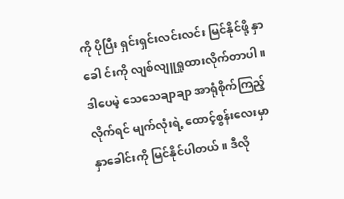ကို ပိုပြီး ရှင်းရှင်းလင်းလင်း မြင်နိုင်ဖို့ နှာခေါ င်းကို လျစ်လျူရှုထားလိုက်တာပါ။ ဒါပေမဲ့ သေသေချာချာ အာရုံစိုက်ကြည့်လိုက်ရင် မျက်လုံးရဲ့ ထောင့်စွန်းလေးမှာ နှာခေါင်းကို မြင်နိုင်ပါတယ်။ ဒီလို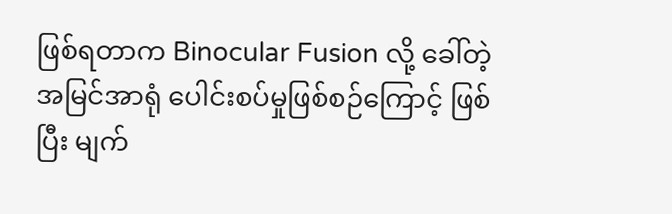ဖြစ်ရတာက Binocular Fusion လို့ ခေါ်တဲ့ အမြင်အာရုံ ပေါင်းစပ်မှုဖြစ်စဉ်ကြောင့် ဖြစ်ပြီး မျက်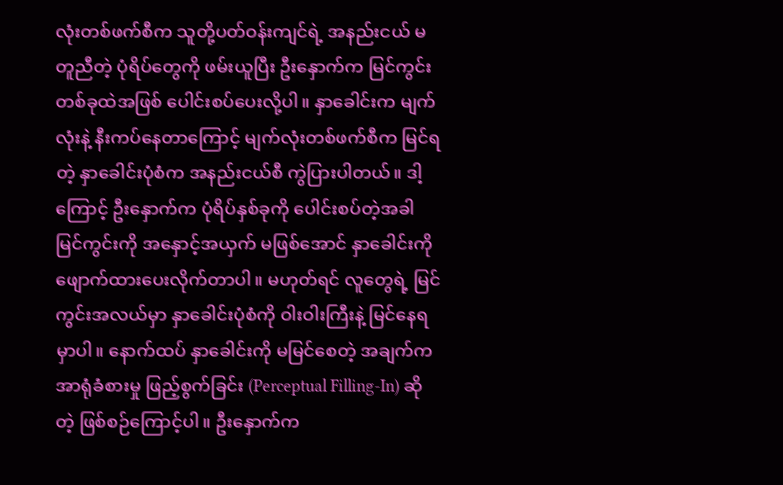လုံးတစ်ဖက်စီက သူတို့ပတ်ဝန်းကျင်ရဲ့ အနည်းငယ် မတူညီတဲ့ ပုံရိပ်တွေကို ဖမ်းယူပြီး ဦးနှောက်က မြင်ကွင်းတစ်ခုထဲအဖြစ် ပေါင်းစပ်ပေးလို့ပါ။ နှာခေါင်းက မျက်လုံးနဲ့ နီးကပ်နေတာကြောင့် မျက်လုံးတစ်ဖက်စီက မြင်ရတဲ့ နှာခေါင်းပုံစံက အနည်းငယ်စီ ကွဲပြားပါတယ်။ ဒါ့ကြောင့် ဦးနှောက်က ပုံရိပ်နှစ်ခုကို ပေါင်းစပ်တဲ့အခါ မြင်ကွင်းကို အနှောင့်အယှက် မဖြစ်အောင် နှာခေါင်းကို ဖျောက်ထားပေးလိုက်တာပါ။ မဟုတ်ရင် လူတွေရဲ့ မြင်ကွင်းအလယ်မှာ နှာခေါင်းပုံစံကို ဝါးဝါးကြီးနဲ့ မြင်နေရမှာပါ။ နောက်ထပ် နှာခေါင်းကို မမြင်စေတဲ့ အချက်က အာရုံခံစားမှု ဖြည့်စွက်ခြင်း (Perceptual Filling-In) ဆိုတဲ့ ဖြစ်စဉ်ကြောင့်ပါ။ ဦးနှောက်က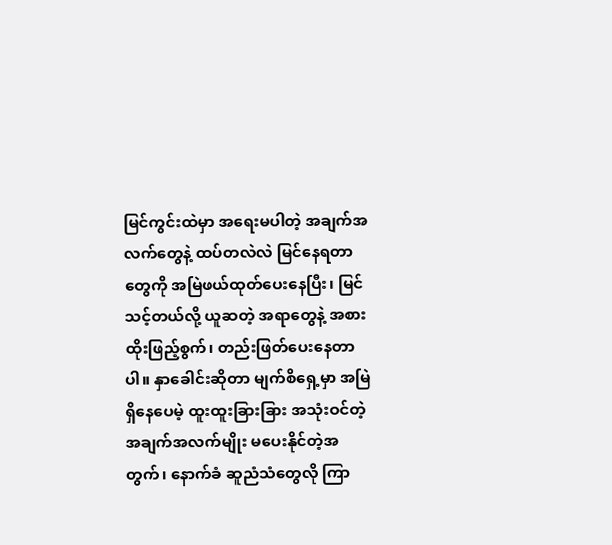မြင်ကွင်းထဲမှာ အရေးမပါတဲ့ အချက်အလက်တွေနဲ့ ထပ်တလဲလဲ မြင်နေရတာတွေကို အမြဲဖယ်ထုတ်ပေးနေပြီး၊ မြင်သင့်တယ်လို့ ယူဆတဲ့ အရာတွေနဲ့ အစားထိုးဖြည့်စွက်၊ တည်းဖြတ်ပေးနေတာပါ။ နှာခေါင်းဆိုတာ မျက်စိရှေ့မှာ အမြဲရှိနေပေမဲ့ ထူးထူးခြားခြား အသုံးဝင်တဲ့ အချက်အလက်မျိုး မပေးနိုင်တဲ့အတွက်၊ နောက်ခံ ဆူညံသံတွေလို ကြာ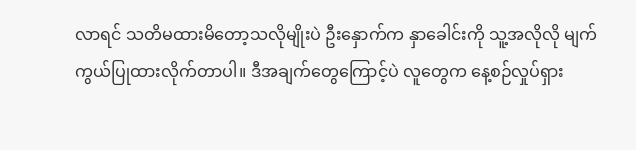လာရင် သတိမထားမိတော့သလိုမျိုးပဲ ဦးနှောက်က နှာခေါင်းကို သူ့အလိုလို မျက်ကွယ်ပြုထားလိုက်တာပါ။ ဒီအချက်တွေကြောင့်ပဲ လူတွေက နေ့စဉ်လှုပ်ရှား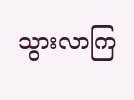သွားလာကြ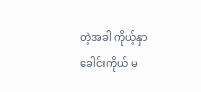တဲ့အခါ ကိုယ့်နှာခေါင်းကိုယ် မ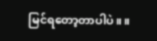မြင်ရတော့တာပါပဲ။ ။